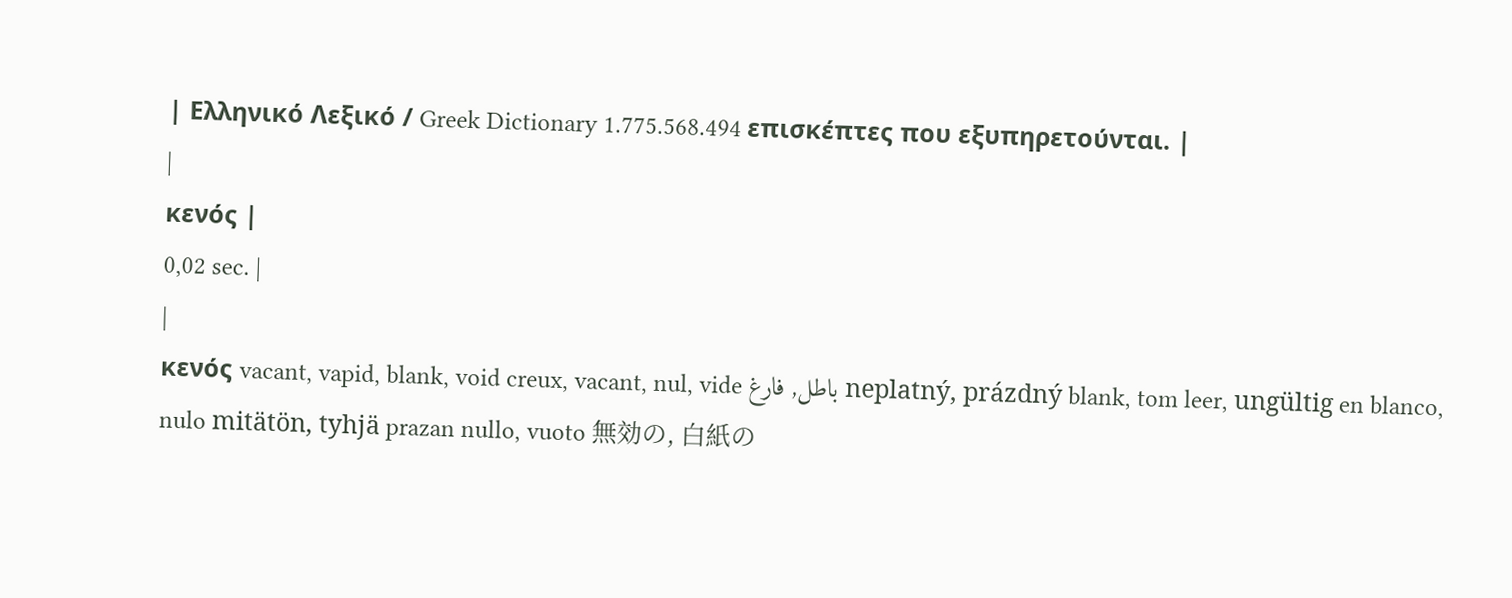| Ελληνικό Λεξικό / Greek Dictionary 1.775.568.494 επισκέπτες που εξυπηρετούνται. |
|
κενός |
0,02 sec. |
|
κενός vacant, vapid, blank, void creux, vacant, nul, vide باطل, فارغ neplatný, prázdný blank, tom leer, ungültig en blanco, nulo mitätön, tyhjä prazan nullo, vuoto 無効の, 白紙の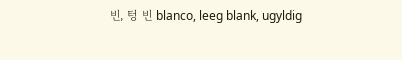빈, 텅 빈 blanco, leeg blank, ugyldig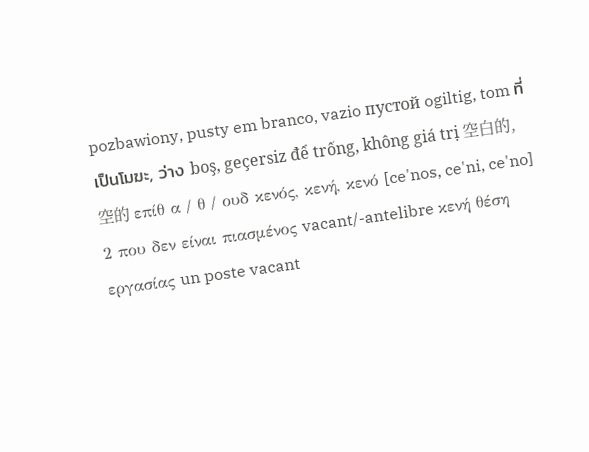pozbawiony, pusty em branco, vazio пустой ogiltig, tom ที่เป็นโมฆะ, ว่าง boş, geçersiz để trống, không giá trị 空白的, 空的 επίθ α / θ / ουδ κενός, κενή, κενό [ce'nos, ce'ni, ce'no] 2 που δεν είναι πιασμένος vacant/-antelibre κενή θέση εργασίας un poste vacant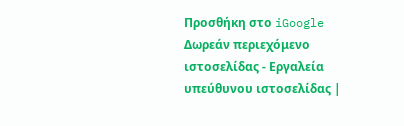Προσθήκη στο iGoogle Δωρεάν περιεχόμενο ιστοσελίδας - Εργαλεία υπεύθυνου ιστοσελίδας |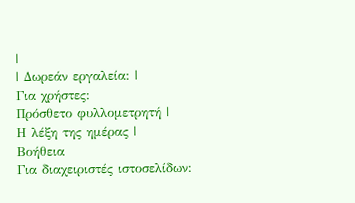|
| Δωρεάν εργαλεία: |
Για χρήστες:
Πρόσθετο φυλλομετρητή |
Η λέξη της ημέρας |
Βοήθεια
Για διαχειριστές ιστοσελίδων: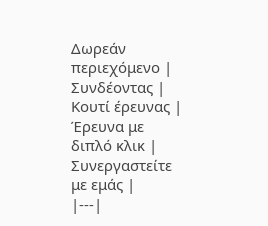Δωρεάν περιεχόμενο | Συνδέοντας | Κουτί έρευνας | Έρευνα με διπλό κλικ | Συνεργαστείτε με εμάς |
|---|